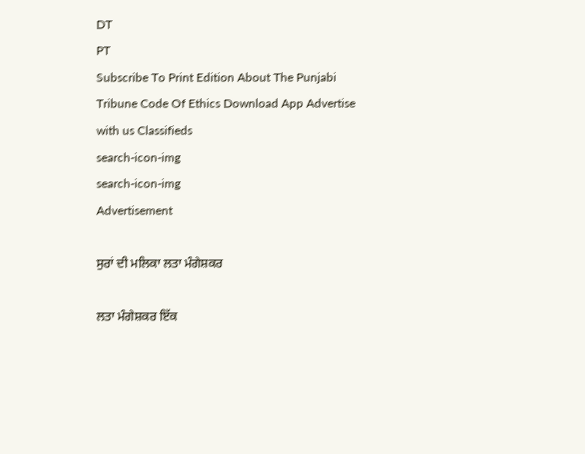DT
PT
Subscribe To Print Edition About The Punjabi Tribune Code Of Ethics Download App Advertise with us Classifieds
search-icon-img
search-icon-img
Advertisement

ਸੁਰਾਂ ਦੀ ਮਲਿਕਾ ਲਤਾ ਮੰਗੇਸ਼ਕਰ

ਲਤਾ ਮੰਗੇਸ਼ਕਰ ਇੱਕ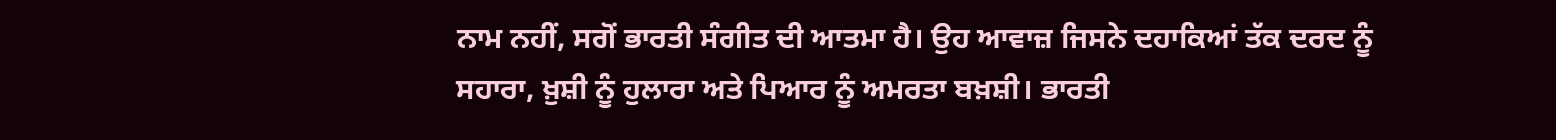ਨਾਮ ਨਹੀਂ, ਸਗੋਂ ਭਾਰਤੀ ਸੰਗੀਤ ਦੀ ਆਤਮਾ ਹੈ। ਉਹ ਆਵਾਜ਼ ਜਿਸਨੇ ਦਹਾਕਿਆਂ ਤੱਕ ਦਰਦ ਨੂੰ ਸਹਾਰਾ, ਖ਼ੁਸ਼ੀ ਨੂੰ ਹੁਲਾਰਾ ਅਤੇ ਪਿਆਰ ਨੂੰ ਅਮਰਤਾ ਬਖ਼ਸ਼ੀ। ਭਾਰਤੀ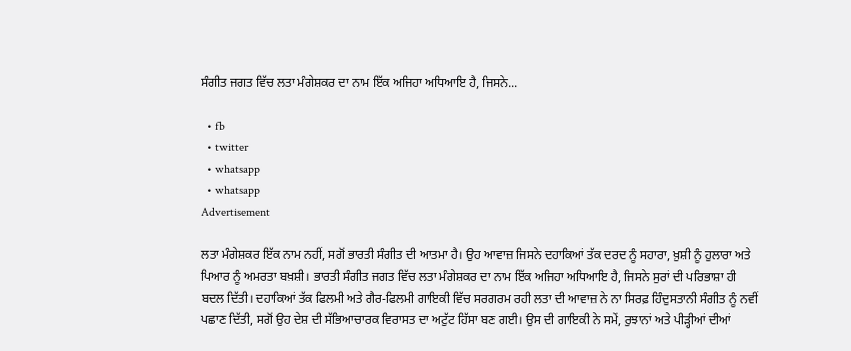ਸੰਗੀਤ ਜਗਤ ਵਿੱਚ ਲਤਾ ਮੰਗੇਸ਼ਕਰ ਦਾ ਨਾਮ ਇੱਕ ਅਜਿਹਾ ਅਧਿਆਇ ਹੈ, ਜਿਸਨੇ...

  • fb
  • twitter
  • whatsapp
  • whatsapp
Advertisement

ਲਤਾ ਮੰਗੇਸ਼ਕਰ ਇੱਕ ਨਾਮ ਨਹੀਂ, ਸਗੋਂ ਭਾਰਤੀ ਸੰਗੀਤ ਦੀ ਆਤਮਾ ਹੈ। ਉਹ ਆਵਾਜ਼ ਜਿਸਨੇ ਦਹਾਕਿਆਂ ਤੱਕ ਦਰਦ ਨੂੰ ਸਹਾਰਾ, ਖ਼ੁਸ਼ੀ ਨੂੰ ਹੁਲਾਰਾ ਅਤੇ ਪਿਆਰ ਨੂੰ ਅਮਰਤਾ ਬਖ਼ਸ਼ੀ। ਭਾਰਤੀ ਸੰਗੀਤ ਜਗਤ ਵਿੱਚ ਲਤਾ ਮੰਗੇਸ਼ਕਰ ਦਾ ਨਾਮ ਇੱਕ ਅਜਿਹਾ ਅਧਿਆਇ ਹੈ, ਜਿਸਨੇ ਸੁਰਾਂ ਦੀ ਪਰਿਭਾਸ਼ਾ ਹੀ ਬਦਲ ਦਿੱਤੀ। ਦਹਾਕਿਆਂ ਤੱਕ ਫਿਲਮੀ ਅਤੇ ਗੈਰ-ਫਿਲਮੀ ਗਾਇਕੀ ਵਿੱਚ ਸਰਗਰਮ ਰਹੀ ਲਤਾ ਦੀ ਆਵਾਜ਼ ਨੇ ਨਾ ਸਿਰਫ਼ ਹਿੰਦੁਸਤਾਨੀ ਸੰਗੀਤ ਨੂੰ ਨਵੀਂ ਪਛਾਣ ਦਿੱਤੀ, ਸਗੋਂ ਉਹ ਦੇਸ਼ ਦੀ ਸੱਭਿਆਚਾਰਕ ਵਿਰਾਸਤ ਦਾ ਅਟੁੱਟ ਹਿੱਸਾ ਬਣ ਗਈ। ਉਸ ਦੀ ਗਾਇਕੀ ਨੇ ਸਮੇਂ, ਰੁਝਾਨਾਂ ਅਤੇ ਪੀੜ੍ਹੀਆਂ ਦੀਆਂ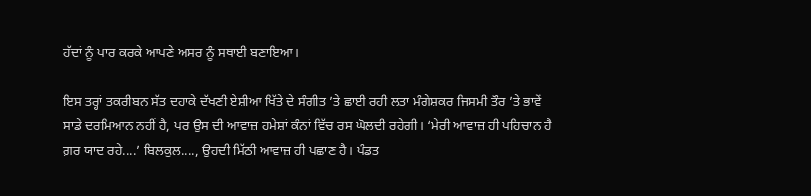ਹੱਦਾਂ ਨੂੰ ਪਾਰ ਕਰਕੇ ਆਪਣੇ ਅਸਰ ਨੂੰ ਸਥਾਈ ਬਣਾਇਆ।

ਇਸ ਤਰ੍ਹਾਂ ਤਕਰੀਬਨ ਸੱਤ ਦਹਾਕੇ ਦੱਖਣੀ ਏਸ਼ੀਆ ਖਿੱਤੇ ਦੇ ਸੰਗੀਤ ’ਤੇ ਛਾਈ ਰਹੀ ਲਤਾ ਮੰਗੇਸ਼ਕਰ ਜਿਸਮੀ ਤੌਰ ’ਤੇ ਭਾਵੇਂ ਸਾਡੇ ਦਰਮਿਆਨ ਨਹੀਂ ਹੈ, ਪਰ ਉਸ ਦੀ ਆਵਾਜ਼ ਹਮੇਸ਼ਾਂ ਕੰਨਾਂ ਵਿੱਚ ਰਸ ਘੋਲਦੀ ਰਹੇਗੀ। ‘ਮੇਰੀ ਆਵਾਜ਼ ਹੀ ਪਹਿਚਾਨ ਹੈ ਗ਼ਰ ਯਾਦ ਰਹੇ....’ ਬਿਲਕੁਲ...., ਉਹਦੀ ਮਿੱਠੀ ਆਵਾਜ਼ ਹੀ ਪਛਾਣ ਹੈ। ਪੰਡਤ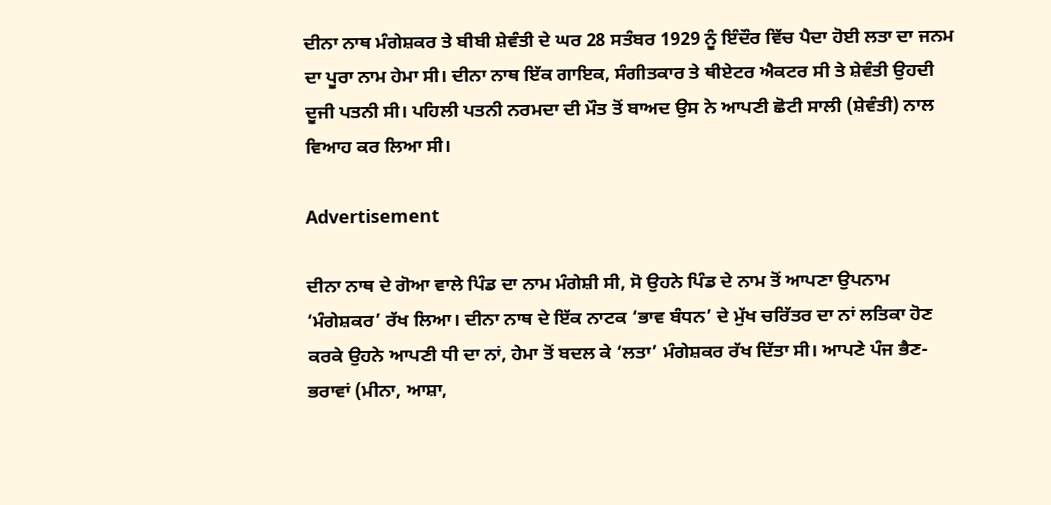ਦੀਨਾ ਨਾਥ ਮੰਗੇਸ਼ਕਰ ਤੇ ਬੀਬੀ ਸ਼ੇਵੰਤੀ ਦੇ ਘਰ 28 ਸਤੰਬਰ 1929 ਨੂੰ ਇੰਦੌਰ ਵਿੱਚ ਪੈਦਾ ਹੋਈ ਲਤਾ ਦਾ ਜਨਮ ਦਾ ਪੂਰਾ ਨਾਮ ਹੇਮਾ ਸੀ। ਦੀਨਾ ਨਾਥ ਇੱਕ ਗਾਇਕ, ਸੰਗੀਤਕਾਰ ਤੇ ਥੀਏਟਰ ਐਕਟਰ ਸੀ ਤੇ ਸ਼ੇਵੰਤੀ ਉਹਦੀ ਦੂਜੀ ਪਤਨੀ ਸੀ। ਪਹਿਲੀ ਪਤਨੀ ਨਰਮਦਾ ਦੀ ਮੌਤ ਤੋਂ ਬਾਅਦ ਉਸ ਨੇ ਆਪਣੀ ਛੋਟੀ ਸਾਲੀ (ਸ਼ੇਵੰਤੀ) ਨਾਲ ਵਿਆਹ ਕਰ ਲਿਆ ਸੀ।

Advertisement

ਦੀਨਾ ਨਾਥ ਦੇ ਗੋਆ ਵਾਲੇ ਪਿੰਡ ਦਾ ਨਾਮ ਮੰਗੇਸ਼ੀ ਸੀ, ਸੋ ਉਹਨੇ ਪਿੰਡ ਦੇ ਨਾਮ ਤੋਂ ਆਪਣਾ ਉਪਨਾਮ ‘ਮੰਗੇਸ਼ਕਰ’ ਰੱਖ ਲਿਆ। ਦੀਨਾ ਨਾਥ ਦੇ ਇੱਕ ਨਾਟਕ ‘ਭਾਵ ਬੰਧਨ’ ਦੇ ਮੁੱਖ ਚਰਿੱਤਰ ਦਾ ਨਾਂ ਲਤਿਕਾ ਹੋਣ ਕਰਕੇ ਉਹਨੇ ਆਪਣੀ ਧੀ ਦਾ ਨਾਂ, ਹੇਮਾ ਤੋਂ ਬਦਲ ਕੇ ‘ਲਤਾ’ ਮੰਗੇਸ਼ਕਰ ਰੱਖ ਦਿੱਤਾ ਸੀ। ਆਪਣੇ ਪੰਜ ਭੈਣ-ਭਰਾਵਾਂ (ਮੀਨਾ, ਆਸ਼ਾ,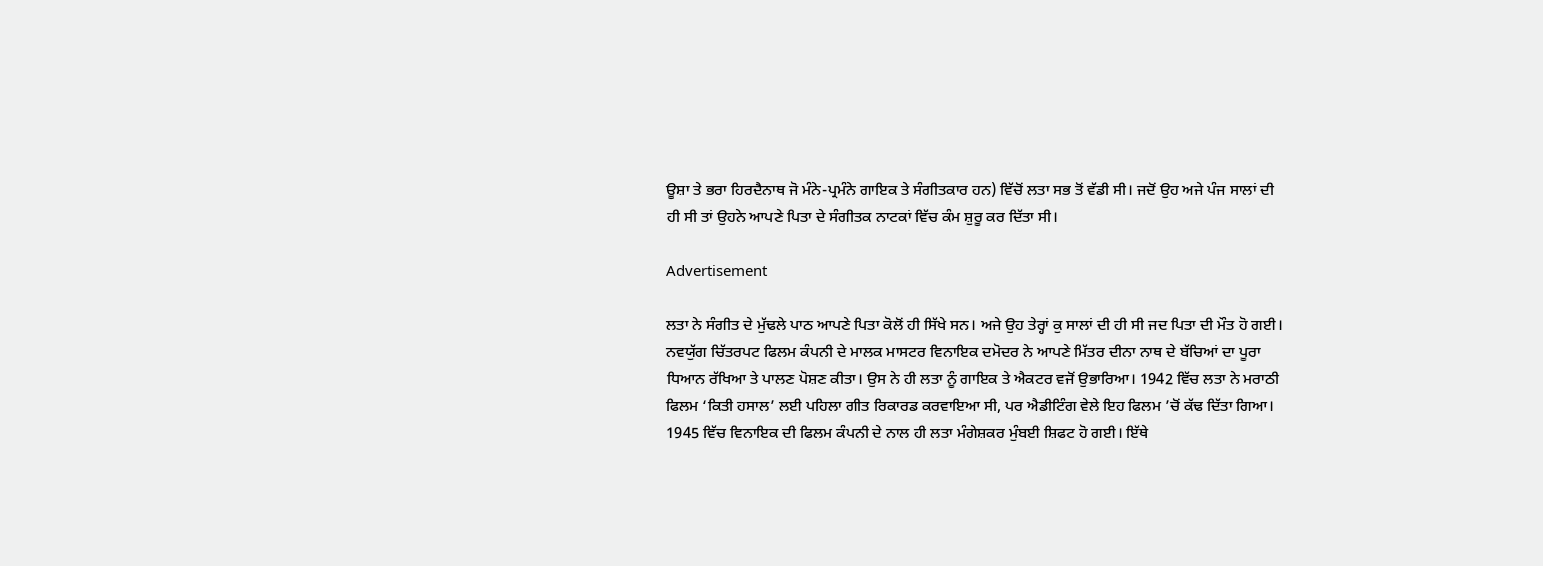ਊਸ਼ਾ ਤੇ ਭਰਾ ਹਿਰਦੈਨਾਥ ਜੋ ਮੰਨੇ-ਪ੍ਰਮੰਨੇ ਗਾਇਕ ਤੇ ਸੰਗੀਤਕਾਰ ਹਨ) ਵਿੱਚੋਂ ਲਤਾ ਸਭ ਤੋਂ ਵੱਡੀ ਸੀ। ਜਦੋਂ ਉਹ ਅਜੇ ਪੰਜ ਸਾਲਾਂ ਦੀ ਹੀ ਸੀ ਤਾਂ ਉਹਨੇ ਆਪਣੇ ਪਿਤਾ ਦੇ ਸੰਗੀਤਕ ਨਾਟਕਾਂ ਵਿੱਚ ਕੰਮ ਸ਼ੁਰੂ ਕਰ ਦਿੱਤਾ ਸੀ।

Advertisement

ਲਤਾ ਨੇ ਸੰਗੀਤ ਦੇ ਮੁੱਢਲੇ ਪਾਠ ਆਪਣੇ ਪਿਤਾ ਕੋਲੋਂ ਹੀ ਸਿੱਖੇ ਸਨ। ਅਜੇ ਉਹ ਤੇਰ੍ਹਾਂ ਕੁ ਸਾਲਾਂ ਦੀ ਹੀ ਸੀ ਜਦ ਪਿਤਾ ਦੀ ਮੌਤ ਹੋ ਗਈ। ਨਵਯੁੱਗ ਚਿੱਤਰਪਟ ਫਿਲਮ ਕੰਪਨੀ ਦੇ ਮਾਲਕ ਮਾਸਟਰ ਵਿਨਾਇਕ ਦਮੋਦਰ ਨੇ ਆਪਣੇ ਮਿੱਤਰ ਦੀਨਾ ਨਾਥ ਦੇ ਬੱਚਿਆਂ ਦਾ ਪੂਰਾ ਧਿਆਨ ਰੱਖਿਆ ਤੇ ਪਾਲਣ ਪੋਸ਼ਣ ਕੀਤਾ। ਉਸ ਨੇ ਹੀ ਲਤਾ ਨੂੰ ਗਾਇਕ ਤੇ ਐਕਟਰ ਵਜੋਂ ਉਭਾਰਿਆ। 1942 ਵਿੱਚ ਲਤਾ ਨੇ ਮਰਾਠੀ ਫਿਲਮ ‘ਕਿਤੀ ਹਸਾਲ’ ਲਈ ਪਹਿਲਾ ਗੀਤ ਰਿਕਾਰਡ ਕਰਵਾਇਆ ਸੀ, ਪਰ ਐਡੀਟਿੰਗ ਵੇਲੇ ਇਹ ਫਿਲਮ ’ਚੋਂ ਕੱਢ ਦਿੱਤਾ ਗਿਆ। 1945 ਵਿੱਚ ਵਿਨਾਇਕ ਦੀ ਫਿਲਮ ਕੰਪਨੀ ਦੇ ਨਾਲ ਹੀ ਲਤਾ ਮੰਗੇਸ਼ਕਰ ਮੁੰਬਈ ਸ਼ਿਫਟ ਹੋ ਗਈ। ਇੱਥੇ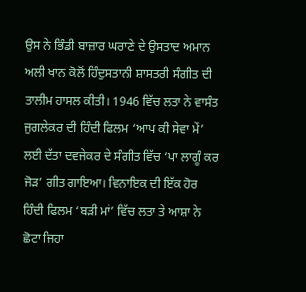ਉਸ ਨੇ ਭਿੰਡੀ ਬਾਜ਼ਾਰ ਘਰਾਣੇ ਦੇ ਉਸਤਾਦ ਅਮਾਨ ਅਲੀ ਖਾਨ ਕੋਲੋਂ ਹਿੰਦੁਸਤਾਨੀ ਸ਼ਾਸਤਰੀ ਸੰਗੀਤ ਦੀ ਤਾਲੀਮ ਹਾਸਲ ਕੀਤੀ। 1946 ਵਿੱਚ ਲਤਾ ਨੇ ਵਾਸੰਤ ਜੁਗਲੇਕਰ ਦੀ ਹਿੰਦੀ ਫਿਲਮ ‘ਆਪ ਕੀ ਸੇਵਾ ਮੇਂ’ ਲਈ ਦੱਤਾ ਦਵਜੇਕਰ ਦੇ ਸੰਗੀਤ ਵਿੱਚ ‘ਪਾ ਲਾਗੂੰ ਕਰ ਜੋੜ’ ਗੀਤ ਗਾਇਆ। ਵਿਨਾਇਕ ਦੀ ਇੱਕ ਹੋਰ ਹਿੰਦੀ ਫਿਲਮ ‘ਬੜੀ ਮਾਂ’ ਵਿੱਚ ਲਤਾ ਤੇ ਆਸ਼ਾ ਨੇ ਛੋਟਾ ਜਿਹਾ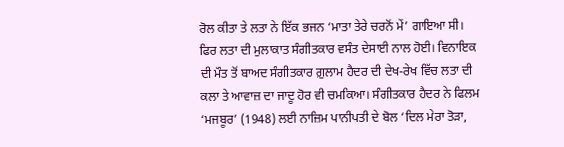ਰੋਲ ਕੀਤਾ ਤੇ ਲਤਾ ਨੇ ਇੱਕ ਭਜਨ ‘ਮਾਤਾ ਤੇਰੇ ਚਰਨੋਂ ਮੇਂ’ ਗਾਇਆ ਸੀ। ਫਿਰ ਲਤਾ ਦੀ ਮੁਲਾਕਾਤ ਸੰਗੀਤਕਾਰ ਵਸੰਤ ਦੇਸਾਈ ਨਾਲ ਹੋਈ। ਵਿਨਾਇਕ ਦੀ ਮੌਤ ਤੋਂ ਬਾਅਦ ਸੰਗੀਤਕਾਰ ਗ਼ੁਲਾਮ ਹੈਦਰ ਦੀ ਦੇਖ-ਰੇਖ ਵਿੱਚ ਲਤਾ ਦੀ ਕਲਾ ਤੇ ਆਵਾਜ਼ ਦਾ ਜਾਦੂ ਹੋਰ ਵੀ ਚਮਕਿਆ। ਸੰਗੀਤਕਾਰ ਹੈਦਰ ਨੇ ਫਿਲਮ ‘ਮਜਬੂਰ’ (1948) ਲਈ ਨਾਜ਼ਿਮ ਪਾਨੀਪਤੀ ਦੇ ਬੋਲ ‘ਦਿਲ ਮੇਰਾ ਤੋੜਾ,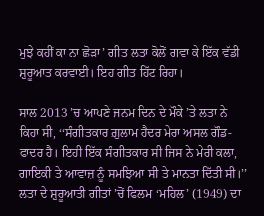ਮੁਝੇ ਕਹੀਂ ਕਾ ਨਾ ਛੋੜਾ’ ਗੀਤ ਲਤਾ ਕੋਲੋਂ ਗਵਾ ਕੇ ਇੱਕ ਵੱਡੀ ਸ਼ੁਰੂਆਤ ਕਰਵਾਈ। ਇਹ ਗੀਤ ਹਿੱਟ ਰਿਹਾ।

ਸਾਲ 2013 ’ਚ ਆਪਣੇ ਜਨਮ ਦਿਨ ਦੇ ਮੌਕੇ ’ਤੇ ਲਤਾ ਨੇ ਕਿਹਾ ਸੀ, ‘‘ਸੰਗੀਤਕਾਰ ਗ਼ੁਲਾਮ ਹੈਦਰ ਮੇਰਾ ਅਸਲ ਗੌਡ-ਫਾਦਰ ਹੈ। ਇਹੀ ਇੱਕ ਸੰਗੀਤਕਾਰ ਸੀ ਜਿਸ ਨੇ ਮੇਰੀ ਕਲਾ, ਗਾਇਕੀ ਤੇ ਆਵਾਜ਼ ਨੂੰ ਸਮਝਿਆ ਸੀ ਤੇ ਮਾਨਤਾ ਦਿੱਤੀ ਸੀ।’’ ਲਤਾ ਦੇ ਸ਼ੁਰੂਆਤੀ ਗੀਤਾਂ ’ਚੋਂ ਫਿਲਮ ‘ਮਹਿਲ’ (1949) ਦਾ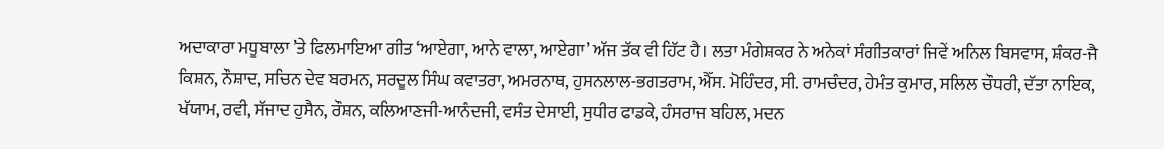ਅਦਾਕਾਰਾ ਮਧੂਬਾਲਾ ’ਤੇ ਫਿਲਮਾਇਆ ਗੀਤ ‘ਆਏਗਾ, ਆਨੇ ਵਾਲਾ, ਆਏਗਾ’ ਅੱਜ ਤੱਕ ਵੀ ਹਿੱਟ ਹੈ। ਲਤਾ ਮੰਗੇਸ਼ਕਰ ਨੇ ਅਨੇਕਾਂ ਸੰਗੀਤਕਾਰਾਂ ਜਿਵੇਂ ਅਨਿਲ ਬਿਸਵਾਸ, ਸ਼ੰਕਰ-ਜੈ ਕਿਸ਼ਨ, ਨੌਸ਼ਾਦ, ਸਚਿਨ ਦੇਵ ਬਰਮਨ, ਸਰਦੂਲ ਸਿੰਘ ਕਵਾਤਰਾ, ਅਮਰਨਾਥ, ਹੁਸਨਲਾਲ-ਭਗਤਰਾਮ, ਐੱਸ. ਮੋਹਿੰਦਰ, ਸੀ. ਰਾਮਚੰਦਰ, ਹੇਮੰਤ ਕੁਮਾਰ, ਸਲਿਲ ਚੌਧਰੀ, ਦੱਤਾ ਨਾਇਕ, ਖੱਯਾਮ, ਰਵੀ, ਸੱਜਾਦ ਹੁਸੈਨ, ਰੌਸ਼ਨ, ਕਲਿਆਣਜੀ-ਆਨੰਦਜੀ, ਵਸੰਤ ਦੇਸਾਈ, ਸੁਧੀਰ ਫਾਡਕੇ, ਹੰਸਰਾਜ ਬਹਿਲ, ਮਦਨ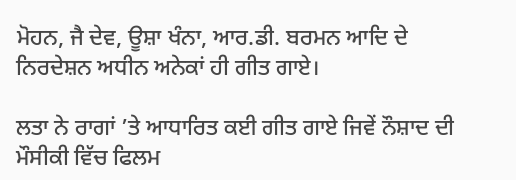ਮੋਹਨ, ਜੈ ਦੇਵ, ਊਸ਼ਾ ਖੰਨਾ, ਆਰ.ਡੀ. ਬਰਮਨ ਆਦਿ ਦੇ ਨਿਰਦੇਸ਼ਨ ਅਧੀਨ ਅਨੇਕਾਂ ਹੀ ਗੀਤ ਗਾਏ।

ਲਤਾ ਨੇ ਰਾਗਾਂ ’ਤੇ ਆਧਾਰਿਤ ਕਈ ਗੀਤ ਗਾਏ ਜਿਵੇਂ ਨੌਸ਼ਾਦ ਦੀ ਮੌਸੀਕੀ ਵਿੱਚ ਫਿਲਮ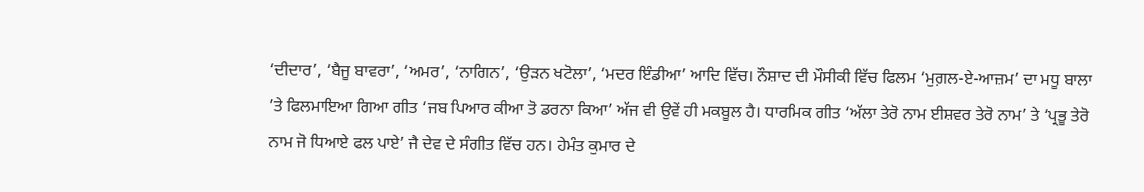‘ਦੀਦਾਰ’, ‘ਬੈਜੂ ਬਾਵਰਾ’, ‘ਅਮਰ’, ‘ਨਾਗਿਨ’, ‘ਉੜਨ ਖਟੋਲਾ’, ‘ਮਦਰ ਇੰਡੀਆ’ ਆਦਿ ਵਿੱਚ। ਨੌਸ਼ਾਦ ਦੀ ਮੌਸੀਕੀ ਵਿੱਚ ਫਿਲਮ ‘ਮੁਗ਼ਲ-ਏ-ਆਜ਼ਮ’ ਦਾ ਮਧੂ ਬਾਲਾ ’ਤੇ ਫਿਲਮਾਇਆ ਗਿਆ ਗੀਤ ‘ਜਬ ਪਿਆਰ ਕੀਆ ਤੋ ਡਰਨਾ ਕਿਆ’ ਅੱਜ ਵੀ ਉਵੇਂ ਹੀ ਮਕਬੂਲ ਹੈ। ਧਾਰਮਿਕ ਗੀਤ ‘ਅੱਲਾ ਤੇਰੋ ਨਾਮ ਈਸ਼ਵਰ ਤੇਰੋ ਨਾਮ’ ਤੇ ‘ਪ੍ਰਭੂ ਤੇਰੋ ਨਾਮ ਜੋ ਧਿਆਏ ਫਲ ਪਾਏ’ ਜੈ ਦੇਵ ਦੇ ਸੰਗੀਤ ਵਿੱਚ ਹਨ। ਹੇਮੰਤ ਕੁਮਾਰ ਦੇ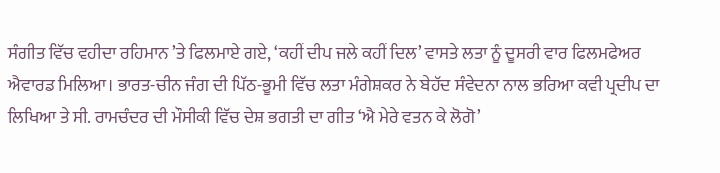ਸੰਗੀਤ ਵਿੱਚ ਵਹੀਦਾ ਰਹਿਮਾਨ ’ਤੇ ਫਿਲਮਾਏ ਗਏ, ‘ਕਹੀਂ ਦੀਪ ਜਲੇ ਕਹੀਂ ਦਿਲ’ ਵਾਸਤੇ ਲਤਾ ਨੂੰ ਦੂਸਰੀ ਵਾਰ ਫਿਲਮਫੇਅਰ ਐਵਾਰਡ ਮਿਲਿਆ। ਭਾਰਤ-ਚੀਨ ਜੰਗ ਦੀ ਪਿੱਠ-ਭੂਮੀ ਵਿੱਚ ਲਤਾ ਮੰਗੇਸ਼ਕਰ ਨੇ ਬੇਹੱਦ ਸੰਵੇਦਨਾ ਨਾਲ ਭਰਿਆ ਕਵੀ ਪ੍ਰਦੀਪ ਦਾ ਲਿਖਿਆ ਤੇ ਸੀ. ਰਾਮਚੰਦਰ ਦੀ ਮੌਸੀਕੀ ਵਿੱਚ ਦੇਸ਼ ਭਗਤੀ ਦਾ ਗੀਤ ‘ਐ ਮੇਰੇ ਵਤਨ ਕੇ ਲੋਗੋ’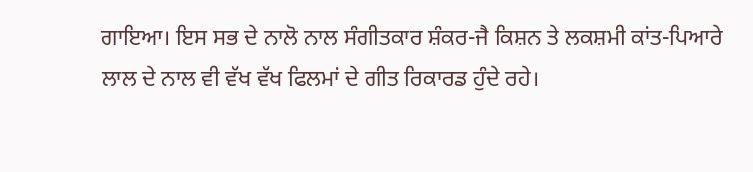ਗਾਇਆ। ਇਸ ਸਭ ਦੇ ਨਾਲੋ ਨਾਲ ਸੰਗੀਤਕਾਰ ਸ਼ੰਕਰ-ਜੈ ਕਿਸ਼ਨ ਤੇ ਲਕਸ਼ਮੀ ਕਾਂਤ-ਪਿਆਰੇ ਲਾਲ ਦੇ ਨਾਲ ਵੀ ਵੱਖ ਵੱਖ ਫਿਲਮਾਂ ਦੇ ਗੀਤ ਰਿਕਾਰਡ ਹੁੰਦੇ ਰਹੇ।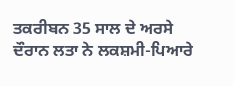ਤਕਰੀਬਨ 35 ਸਾਲ ਦੇ ਅਰਸੇ ਦੌਰਾਨ ਲਤਾ ਨੇ ਲਕਸ਼ਮੀ-ਪਿਆਰੇ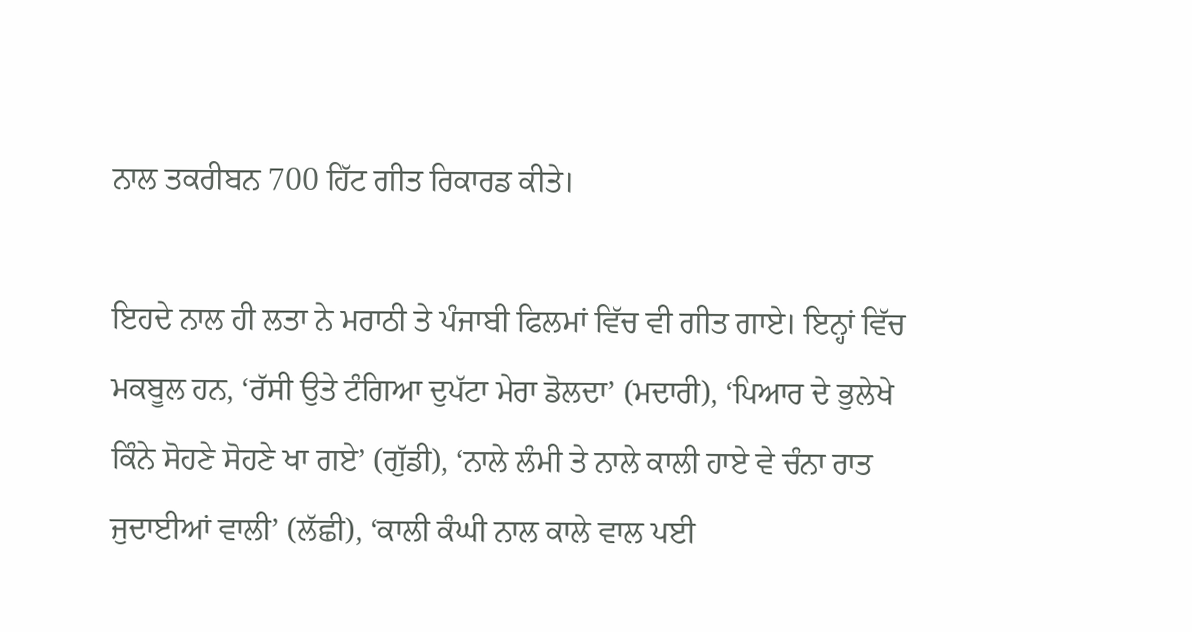ਨਾਲ ਤਕਰੀਬਨ 700 ਹਿੱਟ ਗੀਤ ਰਿਕਾਰਡ ਕੀਤੇ।

ਇਹਦੇ ਨਾਲ ਹੀ ਲਤਾ ਨੇ ਮਰਾਠੀ ਤੇ ਪੰਜਾਬੀ ਫਿਲਮਾਂ ਵਿੱਚ ਵੀ ਗੀਤ ਗਾਏ। ਇਨ੍ਹਾਂ ਵਿੱਚ ਮਕਬੂਲ ਹਨ, ‘ਰੱਸੀ ਉਤੇ ਟੰਗਿਆ ਦੁਪੱਟਾ ਮੇਰਾ ਡੋਲਦਾ’ (ਮਦਾਰੀ), ‘ਪਿਆਰ ਦੇ ਭੁਲੇਖੇ ਕਿੰਨੇ ਸੋਹਣੇ ਸੋਹਣੇ ਖਾ ਗਏ’ (ਗੁੱਡੀ), ‘ਨਾਲੇ ਲੰਮੀ ਤੇ ਨਾਲੇ ਕਾਲੀ ਹਾਏ ਵੇ ਚੰਨਾ ਰਾਤ ਜੁਦਾਈਆਂ ਵਾਲੀ’ (ਲੱਛੀ), ‘ਕਾਲੀ ਕੰਘੀ ਨਾਲ ਕਾਲੇ ਵਾਲ ਪਈ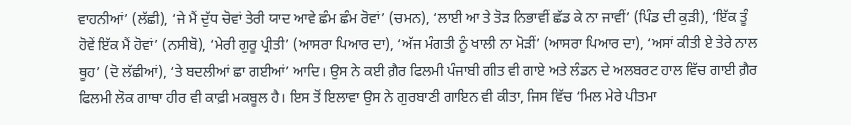ਵਾਹਨੀਆਂ’ (ਲੱਛੀ), ‘ਜੇ ਮੈਂ ਦੁੱਧ ਚੋਵਾਂ ਤੇਰੀ ਯਾਦ ਆਵੇ ਛੰਮ ਛੰਮ ਰੋਵਾਂ’ (ਚਮਨ), ‘ਲਾਈ ਆ ਤੇ ਤੋੜ ਨਿਭਾਵੀਂ ਛੱਡ ਕੇ ਨਾ ਜਾਵੀਂ’ (ਪਿੰਡ ਦੀ ਕੁੜੀ), ‘ਇੱਕ ਤੂੰ ਹੋਵੇਂ ਇੱਕ ਮੈਂ ਹੋਵਾਂ’ (ਨਸੀਬੋ), ‘ਮੇਰੀ ਗੁਰੂ ਪ੍ਰੀਤੀ’ (ਆਸਰਾ ਪਿਆਰ ਦਾ), ‘ਅੱਜ ਮੰਗਤੀ ਨੂੰ ਖਾਲੀ ਨਾ ਮੋੜੀਂ’ (ਆਸਰਾ ਪਿਆਰ ਦਾ), ‘ਅਸਾਂ ਕੀਤੀ ਏ ਤੇਰੇ ਨਾਲ ਥੂਹ’ (ਦੋ ਲੱਛੀਆਂ), ‘ਤੇ ਬਦਲੀਆਂ ਛਾ ਗਈਆਂ’ ਆਦਿ। ਉਸ ਨੇ ਕਈ ਗ਼ੈਰ ਫਿਲਮੀ ਪੰਜਾਬੀ ਗੀਤ ਵੀ ਗਾਏ ਅਤੇ ਲੰਡਨ ਦੇ ਅਲਬਰਟ ਹਾਲ ਵਿੱਚ ਗਾਈ ਗ਼ੈਰ ਫਿਲਮੀ ਲੋਕ ਗਾਥਾ ਹੀਰ ਵੀ ਕਾਫ਼ੀ ਮਕਬੂਲ ਹੈ। ਇਸ ਤੋਂ ਇਲਾਵਾ ਉਸ ਨੇ ਗੁਰਬਾਣੀ ਗਾਇਨ ਵੀ ਕੀਤਾ, ਜਿਸ ਵਿੱਚ ‘ਮਿਲ ਮੇਰੇ ਪੀਤਮਾ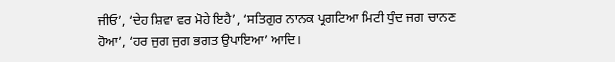ਜੀਓ’, ‘ਦੇਹ ਸ਼ਿਵਾ ਵਰ ਮੋਹੇ ਇਹੈ’, ‘ਸਤਿਗੁਰ ਨਾਨਕ ਪ੍ਰਗਟਿਆ ਮਿਟੀ ਧੁੰਦ ਜਗ ਚਾਨਣ ਹੋਆ’, ‘ਹਰ ਜੁਗ ਜੁਗ ਭਗਤ ਉਪਾਇਆ’ ਆਦਿ।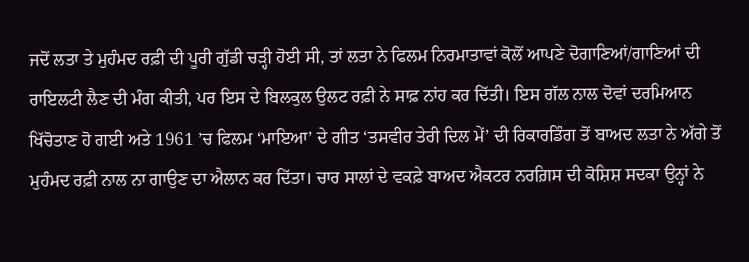ਜਦੋਂ ਲਤਾ ਤੇ ਮੁਹੰਮਦ ਰਫ਼ੀ ਦੀ ਪੂਰੀ ਗੁੱਡੀ ਚੜ੍ਹੀ ਹੋਈ ਸੀ, ਤਾਂ ਲਤਾ ਨੇ ਫਿਲਮ ਨਿਰਮਾਤਾਵਾਂ ਕੋਲੋਂ ਆਪਣੇ ਦੋਗਾਣਿਆਂ/ਗਾਣਿਆਂ ਦੀ ਰਾਇਲਟੀ ਲੈਣ ਦੀ ਮੰਗ ਕੀਤੀ, ਪਰ ਇਸ ਦੇ ਬਿਲਕੁਲ ਉਲਟ ਰਫ਼ੀ ਨੇ ਸਾਫ਼ ਨਾਂਹ ਕਰ ਦਿੱਤੀ। ਇਸ ਗੱਲ ਨਾਲ ਦੋਵਾਂ ਦਰਮਿਆਨ ਖਿੱਚੋਤਾਣ ਹੋ ਗਈ ਅਤੇ 1961 ’ਚ ਫਿਲਮ ‘ਮਾਇਆ’ ਦੇ ਗੀਤ ‘ਤਸਵੀਰ ਤੇਰੀ ਦਿਲ ਮੇਂ’ ਦੀ ਰਿਕਾਰਡਿੰਗ ਤੋਂ ਬਾਅਦ ਲਤਾ ਨੇ ਅੱਗੇ ਤੋਂ ਮੁਹੰਮਦ ਰਫ਼ੀ ਨਾਲ ਨਾ ਗਾਉਣ ਦਾ ਐਲਾਨ ਕਰ ਦਿੱਤਾ। ਚਾਰ ਸਾਲਾਂ ਦੇ ਵਕਫ਼ੇ ਬਾਅਦ ਐਕਟਰ ਨਰਗ਼ਿਸ ਦੀ ਕੋਸ਼ਿਸ਼ ਸਦਕਾ ਉਨ੍ਹਾਂ ਨੇ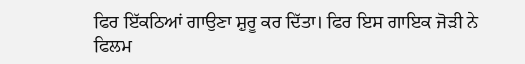ਫਿਰ ਇੱਕਠਿਆਂ ਗਾਉਣਾ ਸ਼ੁਰੂ ਕਰ ਦਿੱਤਾ। ਫਿਰ ਇਸ ਗਾਇਕ ਜੋੜੀ ਨੇ ਫਿਲਮ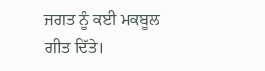ਜਗਤ ਨੂੰ ਕਈ ਮਕਬੂਲ ਗੀਤ ਦਿੱਤੇ।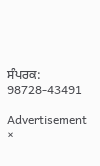ਸੰਪਰਕ: 98728-43491

Advertisement
×